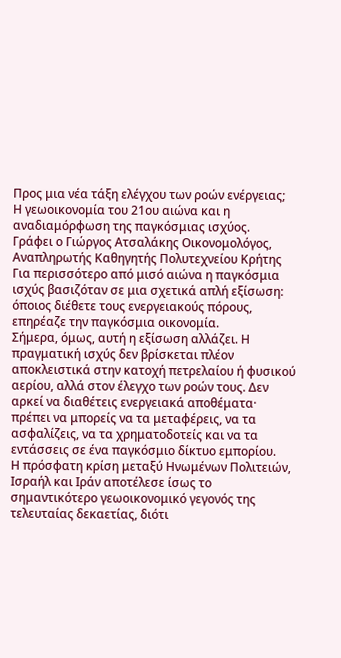Προς μια νέα τάξη ελέγχου των ροών ενέργειας;
Η γεωοικονομία του 21ου αιώνα και η αναδιαμόρφωση της παγκόσμιας ισχύος.
Γράφει ο Γιώργος Ατσαλάκης Οικονομολόγος, Αναπληρωτής Καθηγητής Πολυτεχνείου Κρήτης
Για περισσότερο από μισό αιώνα η παγκόσμια ισχύς βασιζόταν σε μια σχετικά απλή εξίσωση: όποιος διέθετε τους ενεργειακούς πόρους, επηρέαζε την παγκόσμια οικονομία.
Σήμερα, όμως, αυτή η εξίσωση αλλάζει. Η πραγματική ισχύς δεν βρίσκεται πλέον αποκλειστικά στην κατοχή πετρελαίου ή φυσικού αερίου, αλλά στον έλεγχο των ροών τους. Δεν αρκεί να διαθέτεις ενεργειακά αποθέματα· πρέπει να μπορείς να τα μεταφέρεις, να τα ασφαλίζεις, να τα χρηματοδοτείς και να τα εντάσσεις σε ένα παγκόσμιο δίκτυο εμπορίου.
Η πρόσφατη κρίση μεταξύ Ηνωμένων Πολιτειών, Ισραήλ και Ιράν αποτέλεσε ίσως το σημαντικότερο γεωοικονομικό γεγονός της τελευταίας δεκαετίας, διότι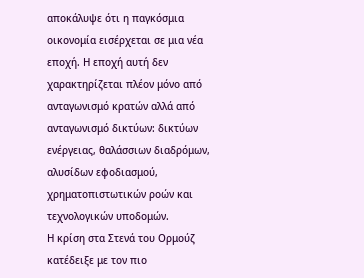αποκάλυψε ότι η παγκόσμια οικονομία εισέρχεται σε μια νέα εποχή. Η εποχή αυτή δεν χαρακτηρίζεται πλέον μόνο από ανταγωνισμό κρατών αλλά από ανταγωνισμό δικτύων: δικτύων ενέργειας, θαλάσσιων διαδρόμων, αλυσίδων εφοδιασμού, χρηματοπιστωτικών ροών και τεχνολογικών υποδομών.
Η κρίση στα Στενά του Ορμούζ κατέδειξε με τον πιο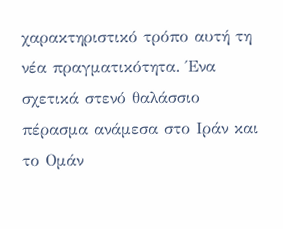χαρακτηριστικό τρόπο αυτή τη νέα πραγματικότητα. Ένα σχετικά στενό θαλάσσιο πέρασμα ανάμεσα στο Ιράν και το Ομάν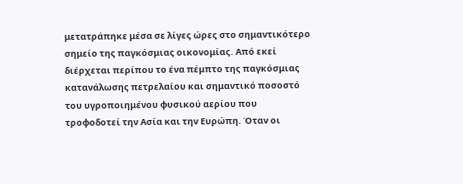μετατράπηκε μέσα σε λίγες ώρες στο σημαντικότερο σημείο της παγκόσμιας οικονομίας. Από εκεί διέρχεται περίπου το ένα πέμπτο της παγκόσμιας κατανάλωσης πετρελαίου και σημαντικό ποσοστό του υγροποιημένου φυσικού αερίου που τροφοδοτεί την Ασία και την Ευρώπη. Όταν οι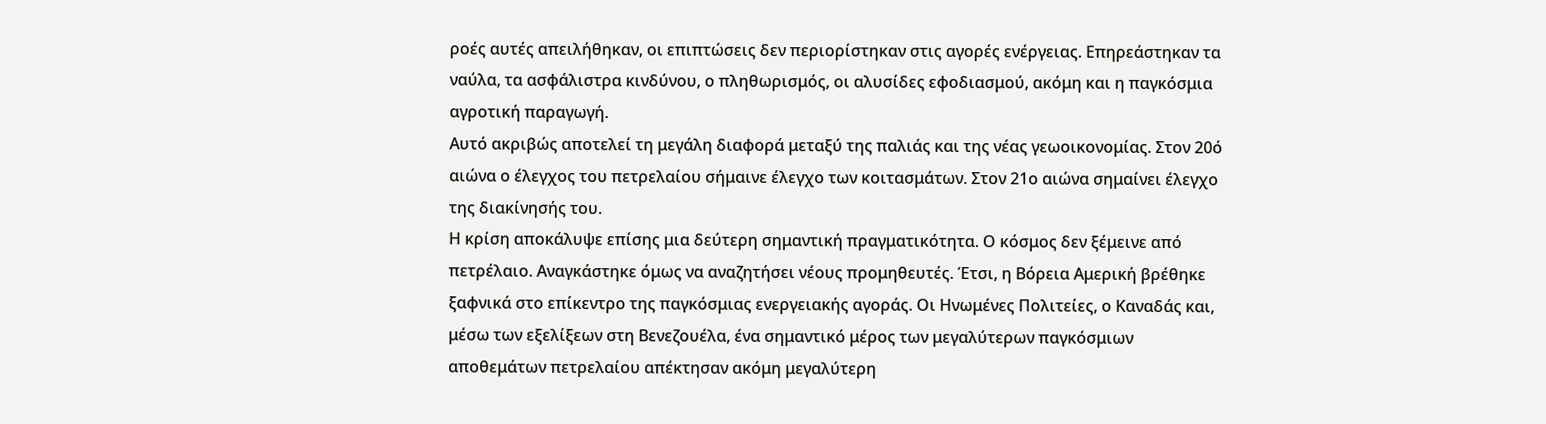ροές αυτές απειλήθηκαν, οι επιπτώσεις δεν περιορίστηκαν στις αγορές ενέργειας. Επηρεάστηκαν τα ναύλα, τα ασφάλιστρα κινδύνου, ο πληθωρισμός, οι αλυσίδες εφοδιασμού, ακόμη και η παγκόσμια αγροτική παραγωγή.
Αυτό ακριβώς αποτελεί τη μεγάλη διαφορά μεταξύ της παλιάς και της νέας γεωοικονομίας. Στον 20ό αιώνα ο έλεγχος του πετρελαίου σήμαινε έλεγχο των κοιτασμάτων. Στον 21ο αιώνα σημαίνει έλεγχο της διακίνησής του.
Η κρίση αποκάλυψε επίσης μια δεύτερη σημαντική πραγματικότητα. Ο κόσμος δεν ξέμεινε από πετρέλαιο. Αναγκάστηκε όμως να αναζητήσει νέους προμηθευτές. Έτσι, η Βόρεια Αμερική βρέθηκε ξαφνικά στο επίκεντρο της παγκόσμιας ενεργειακής αγοράς. Οι Ηνωμένες Πολιτείες, ο Καναδάς και, μέσω των εξελίξεων στη Βενεζουέλα, ένα σημαντικό μέρος των μεγαλύτερων παγκόσμιων αποθεμάτων πετρελαίου απέκτησαν ακόμη μεγαλύτερη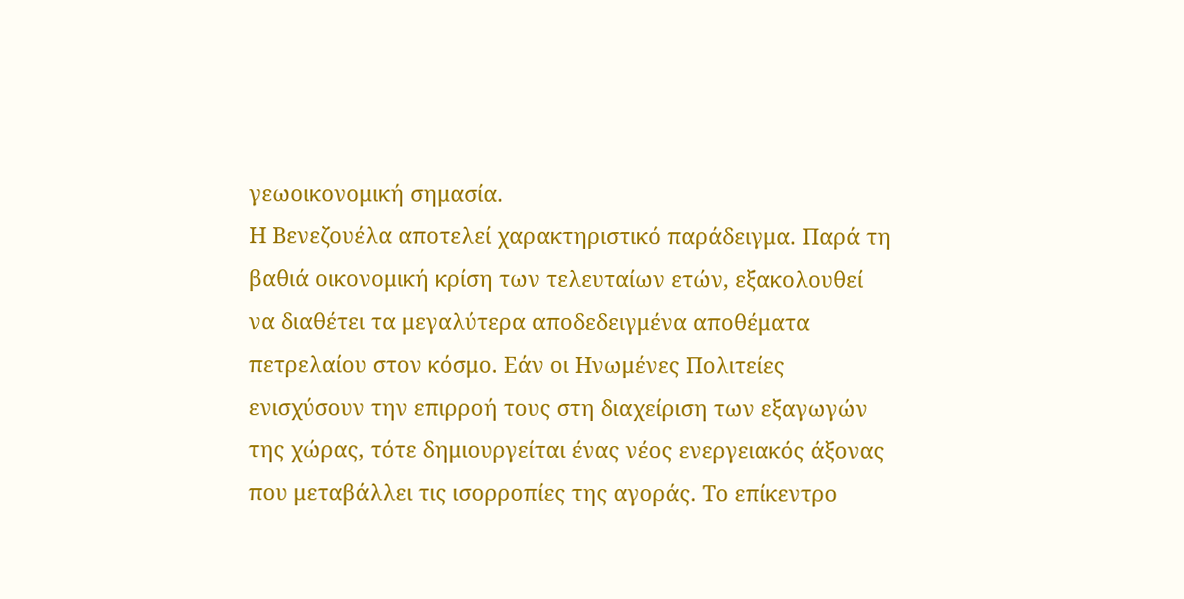γεωοικονομική σημασία.
Η Βενεζουέλα αποτελεί χαρακτηριστικό παράδειγμα. Παρά τη βαθιά οικονομική κρίση των τελευταίων ετών, εξακολουθεί να διαθέτει τα μεγαλύτερα αποδεδειγμένα αποθέματα πετρελαίου στον κόσμο. Εάν οι Ηνωμένες Πολιτείες ενισχύσουν την επιρροή τους στη διαχείριση των εξαγωγών της χώρας, τότε δημιουργείται ένας νέος ενεργειακός άξονας που μεταβάλλει τις ισορροπίες της αγοράς. Το επίκεντρο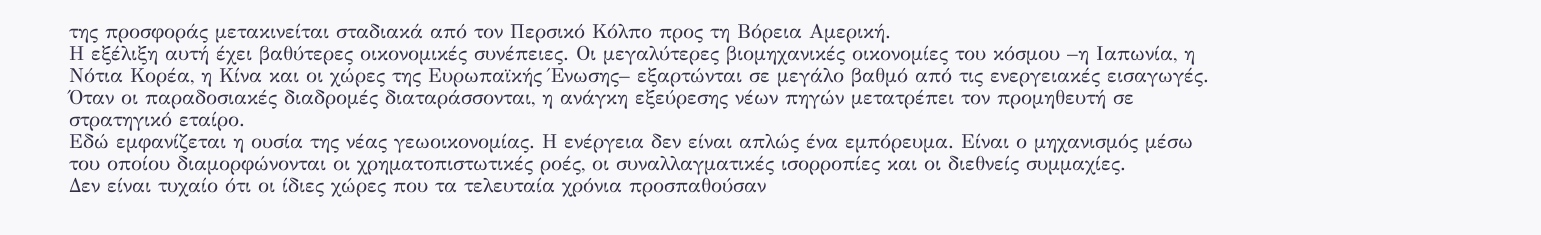της προσφοράς μετακινείται σταδιακά από τον Περσικό Κόλπο προς τη Βόρεια Αμερική.
Η εξέλιξη αυτή έχει βαθύτερες οικονομικές συνέπειες. Οι μεγαλύτερες βιομηχανικές οικονομίες του κόσμου –η Ιαπωνία, η Νότια Κορέα, η Κίνα και οι χώρες της Ευρωπαϊκής Ένωσης– εξαρτώνται σε μεγάλο βαθμό από τις ενεργειακές εισαγωγές. Όταν οι παραδοσιακές διαδρομές διαταράσσονται, η ανάγκη εξεύρεσης νέων πηγών μετατρέπει τον προμηθευτή σε στρατηγικό εταίρο.
Εδώ εμφανίζεται η ουσία της νέας γεωοικονομίας. Η ενέργεια δεν είναι απλώς ένα εμπόρευμα. Είναι ο μηχανισμός μέσω του οποίου διαμορφώνονται οι χρηματοπιστωτικές ροές, οι συναλλαγματικές ισορροπίες και οι διεθνείς συμμαχίες.
Δεν είναι τυχαίο ότι οι ίδιες χώρες που τα τελευταία χρόνια προσπαθούσαν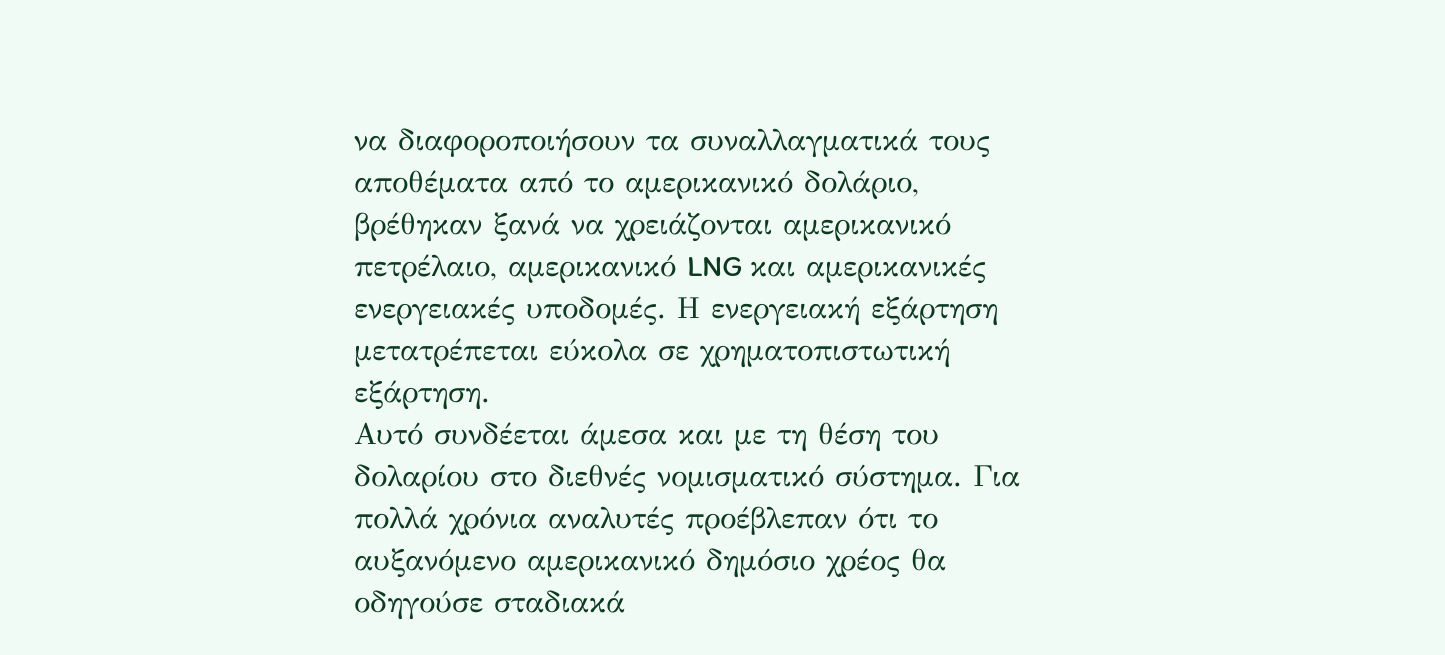να διαφοροποιήσουν τα συναλλαγματικά τους αποθέματα από το αμερικανικό δολάριο, βρέθηκαν ξανά να χρειάζονται αμερικανικό πετρέλαιο, αμερικανικό LNG και αμερικανικές ενεργειακές υποδομές. Η ενεργειακή εξάρτηση μετατρέπεται εύκολα σε χρηματοπιστωτική εξάρτηση.
Αυτό συνδέεται άμεσα και με τη θέση του δολαρίου στο διεθνές νομισματικό σύστημα. Για πολλά χρόνια αναλυτές προέβλεπαν ότι το αυξανόμενο αμερικανικό δημόσιο χρέος θα οδηγούσε σταδιακά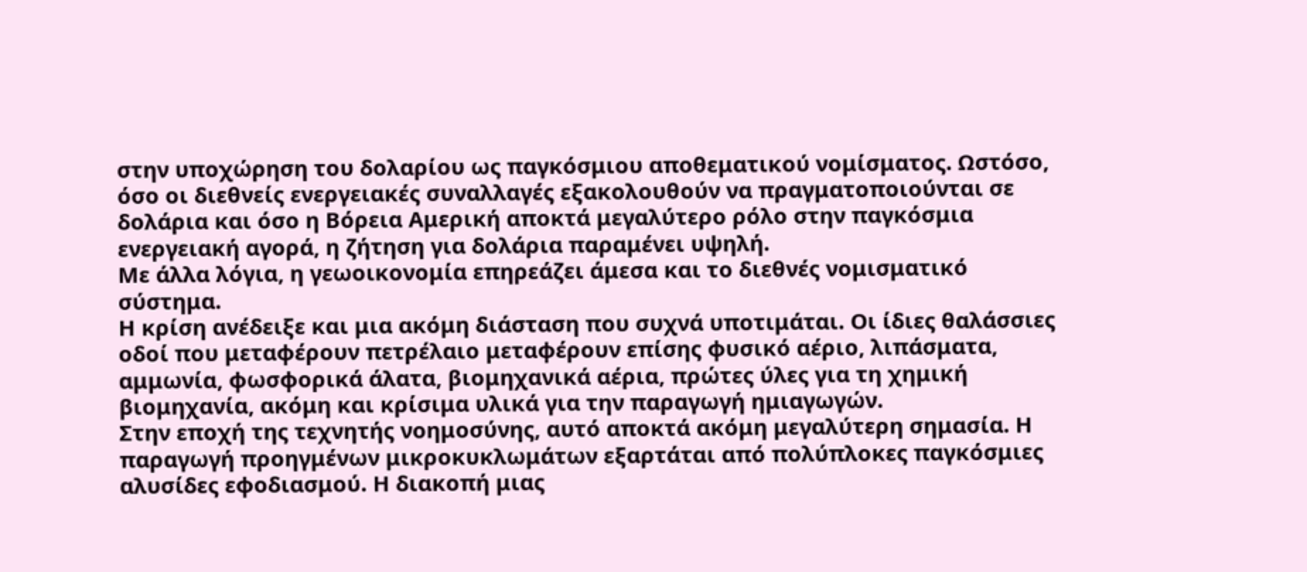στην υποχώρηση του δολαρίου ως παγκόσμιου αποθεματικού νομίσματος. Ωστόσο, όσο οι διεθνείς ενεργειακές συναλλαγές εξακολουθούν να πραγματοποιούνται σε δολάρια και όσο η Βόρεια Αμερική αποκτά μεγαλύτερο ρόλο στην παγκόσμια ενεργειακή αγορά, η ζήτηση για δολάρια παραμένει υψηλή.
Με άλλα λόγια, η γεωοικονομία επηρεάζει άμεσα και το διεθνές νομισματικό σύστημα.
Η κρίση ανέδειξε και μια ακόμη διάσταση που συχνά υποτιμάται. Οι ίδιες θαλάσσιες οδοί που μεταφέρουν πετρέλαιο μεταφέρουν επίσης φυσικό αέριο, λιπάσματα, αμμωνία, φωσφορικά άλατα, βιομηχανικά αέρια, πρώτες ύλες για τη χημική βιομηχανία, ακόμη και κρίσιμα υλικά για την παραγωγή ημιαγωγών.
Στην εποχή της τεχνητής νοημοσύνης, αυτό αποκτά ακόμη μεγαλύτερη σημασία. Η παραγωγή προηγμένων μικροκυκλωμάτων εξαρτάται από πολύπλοκες παγκόσμιες αλυσίδες εφοδιασμού. Η διακοπή μιας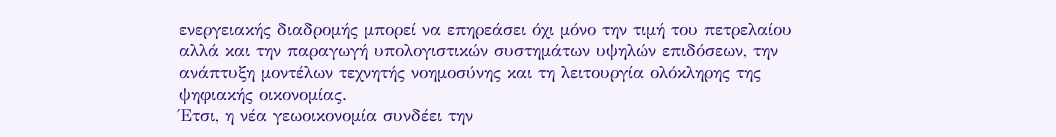ενεργειακής διαδρομής μπορεί να επηρεάσει όχι μόνο την τιμή του πετρελαίου αλλά και την παραγωγή υπολογιστικών συστημάτων υψηλών επιδόσεων, την ανάπτυξη μοντέλων τεχνητής νοημοσύνης και τη λειτουργία ολόκληρης της ψηφιακής οικονομίας.
Έτσι, η νέα γεωοικονομία συνδέει την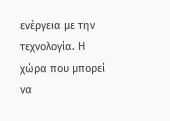ενέργεια με την τεχνολογία. Η χώρα που μπορεί να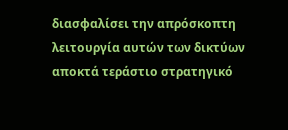διασφαλίσει την απρόσκοπτη λειτουργία αυτών των δικτύων αποκτά τεράστιο στρατηγικό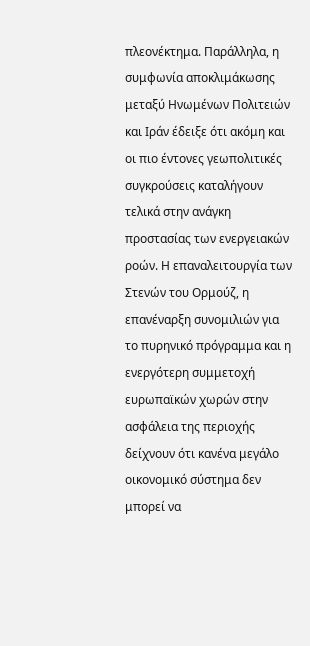πλεονέκτημα. Παράλληλα, η συμφωνία αποκλιμάκωσης μεταξύ Ηνωμένων Πολιτειών και Ιράν έδειξε ότι ακόμη και οι πιο έντονες γεωπολιτικές συγκρούσεις καταλήγουν τελικά στην ανάγκη προστασίας των ενεργειακών ροών. Η επαναλειτουργία των Στενών του Ορμούζ, η επανέναρξη συνομιλιών για το πυρηνικό πρόγραμμα και η ενεργότερη συμμετοχή ευρωπαϊκών χωρών στην ασφάλεια της περιοχής δείχνουν ότι κανένα μεγάλο οικονομικό σύστημα δεν μπορεί να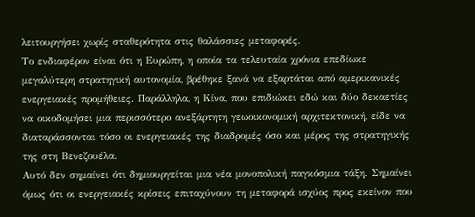λειτουργήσει χωρίς σταθερότητα στις θαλάσσιες μεταφορές.
Το ενδιαφέρον είναι ότι η Ευρώπη, η οποία τα τελευταία χρόνια επεδίωκε μεγαλύτερη στρατηγική αυτονομία, βρέθηκε ξανά να εξαρτάται από αμερικανικές ενεργειακές προμήθειες. Παράλληλα, η Κίνα, που επιδιώκει εδώ και δύο δεκαετίες να οικοδομήσει μια περισσότερο ανεξάρτητη γεωοικονομική αρχιτεκτονική, είδε να διαταράσσονται τόσο οι ενεργειακές της διαδρομές όσο και μέρος της στρατηγικής της στη Βενεζουέλα.
Αυτό δεν σημαίνει ότι δημιουργείται μια νέα μονοπολική παγκόσμια τάξη. Σημαίνει όμως ότι οι ενεργειακές κρίσεις επιταχύνουν τη μεταφορά ισχύος προς εκείνον που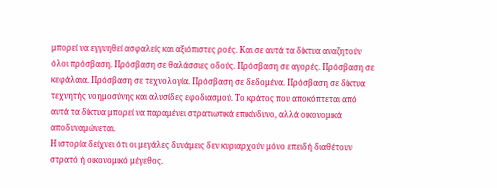μπορεί να εγγυηθεί ασφαλείς και αξιόπιστες ροές. Και σε αυτά τα δίκτυα αναζητούν όλοι πρόσβαση. Πρόσβαση σε θαλάσσιες οδούς. Πρόσβαση σε αγορές. Πρόσβαση σε κεφάλαια. Πρόσβαση σε τεχνολογία. Πρόσβαση σε δεδομένα. Πρόσβαση σε δίκτυα τεχνητής νοημοσύνης και αλυσίδες εφοδιασμού. Το κράτος που αποκόπτεται από αυτά τα δίκτυα μπορεί να παραμένει στρατιωτικά επικίνδυνο, αλλά οικονομικά αποδυναμώνεται.
Η ιστορία δείχνει ότι οι μεγάλες δυνάμεις δεν κυριαρχούν μόνο επειδή διαθέτουν στρατό ή οικονομικό μέγεθος.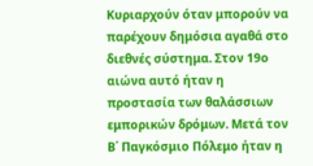Κυριαρχούν όταν μπορούν να παρέχουν δημόσια αγαθά στο διεθνές σύστημα. Στον 19ο αιώνα αυτό ήταν η προστασία των θαλάσσιων εμπορικών δρόμων. Μετά τον Β΄ Παγκόσμιο Πόλεμο ήταν η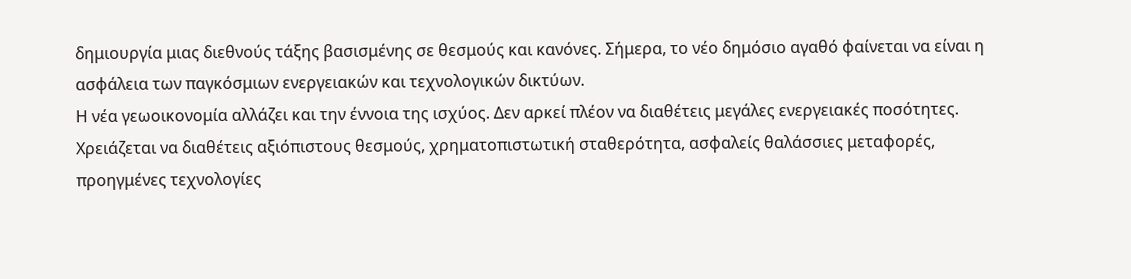δημιουργία μιας διεθνούς τάξης βασισμένης σε θεσμούς και κανόνες. Σήμερα, το νέο δημόσιο αγαθό φαίνεται να είναι η ασφάλεια των παγκόσμιων ενεργειακών και τεχνολογικών δικτύων.
Η νέα γεωοικονομία αλλάζει και την έννοια της ισχύος. Δεν αρκεί πλέον να διαθέτεις μεγάλες ενεργειακές ποσότητες. Χρειάζεται να διαθέτεις αξιόπιστους θεσμούς, χρηματοπιστωτική σταθερότητα, ασφαλείς θαλάσσιες μεταφορές, προηγμένες τεχνολογίες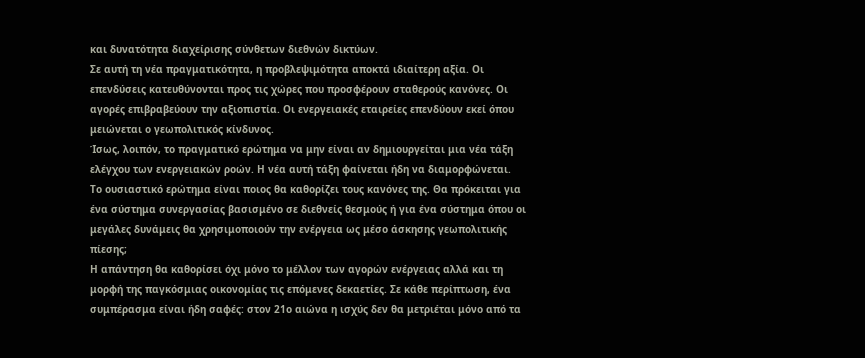και δυνατότητα διαχείρισης σύνθετων διεθνών δικτύων.
Σε αυτή τη νέα πραγματικότητα, η προβλεψιμότητα αποκτά ιδιαίτερη αξία. Οι επενδύσεις κατευθύνονται προς τις χώρες που προσφέρουν σταθερούς κανόνες. Οι αγορές επιβραβεύουν την αξιοπιστία. Οι ενεργειακές εταιρείες επενδύουν εκεί όπου μειώνεται ο γεωπολιτικός κίνδυνος.
Ίσως, λοιπόν, το πραγματικό ερώτημα να μην είναι αν δημιουργείται μια νέα τάξη ελέγχου των ενεργειακών ροών. Η νέα αυτή τάξη φαίνεται ήδη να διαμορφώνεται.
Το ουσιαστικό ερώτημα είναι ποιος θα καθορίζει τους κανόνες της. Θα πρόκειται για ένα σύστημα συνεργασίας βασισμένο σε διεθνείς θεσμούς ή για ένα σύστημα όπου οι μεγάλες δυνάμεις θα χρησιμοποιούν την ενέργεια ως μέσο άσκησης γεωπολιτικής πίεσης;
Η απάντηση θα καθορίσει όχι μόνο το μέλλον των αγορών ενέργειας αλλά και τη μορφή της παγκόσμιας οικονομίας τις επόμενες δεκαετίες. Σε κάθε περίπτωση, ένα συμπέρασμα είναι ήδη σαφές: στον 21ο αιώνα η ισχύς δεν θα μετριέται μόνο από τα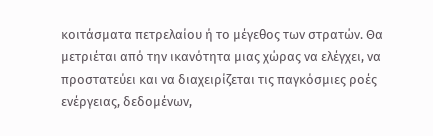κοιτάσματα πετρελαίου ή το μέγεθος των στρατών. Θα μετριέται από την ικανότητα μιας χώρας να ελέγχει, να προστατεύει και να διαχειρίζεται τις παγκόσμιες ροές ενέργειας, δεδομένων,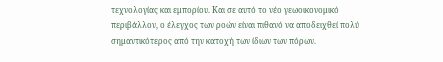τεχνολογίας και εμπορίου. Και σε αυτό το νέο γεωοικονομικό περιβάλλον, ο έλεγχος των ροών είναι πιθανό να αποδειχθεί πολύ σημαντικότερος από την κατοχή των ίδιων των πόρων.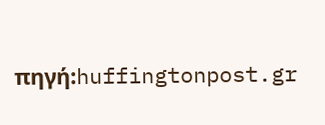πηγή:huffingtonpost.gr